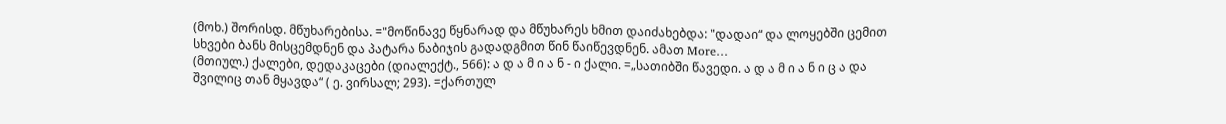(მოხ.) შორისდ. მწუხარებისა. ="მოწინავე წყნარად და მწუხარეს ხმით დაიძახებდა: "დადაი“ და ლოყებში ცემით სხვები ბანს მისცემდნენ და პატარა ნაბიჯის გადადგმით წინ წაიწევდნენ. ამათ More…
(მთიულ.) ქალები, დედაკაცები (დიალექტ., 566): ა დ ა მ ი ა ნ - ი ქალი. =„სათიბში წავედი. ა დ ა მ ი ა ნ ი ც ა და შვილიც თან მყავდა“ ( ე. ვირსალ; 293). =ქართულ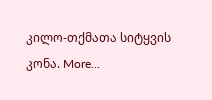კილო-თქმათა სიტყვის კონა. More…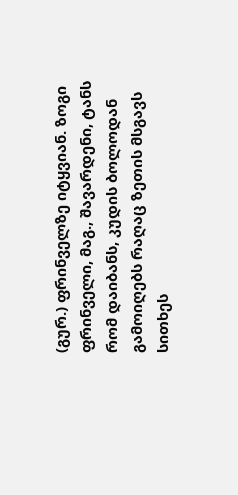(გურ.) ფრინველზე იტყვიან. ზოგი ფრინველი, მაგ., შავარდენი, ტანს რომ დაიბანს, კუდის ბოლოდან გამოიღებს რაღაც ზეთის მსგავს სითხეს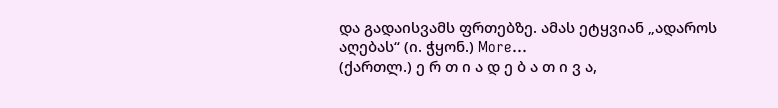და გადაისვამს ფრთებზე. ამას ეტყვიან „ადაროს აღებას“ (ი. ჭყონ.) More…
(ქართლ.) ე რ თ ი ა დ ე ბ ა თ ი ვ ა,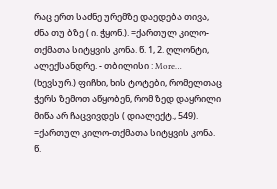რაც ერთ საძნე ურემზე დაედება თივა, ძნა თუ ბზე ( ი. ჭყონ.). =ქართულ კილო-თქმათა სიტყვის კონა. წ. 1, 2. ღლონტი, ალექსანდრე. - თბილისი : More…
(ხევსურ.) ფიჩხი, ხის ტოტები, რომელთაც ჭერს ზემოთ აწყობენ, რომ ზედ დაყრილი მიწა არ ჩაცვივდეს ( დიალექტ., 549). =ქართულ კილო-თქმათა სიტყვის კონა. წ.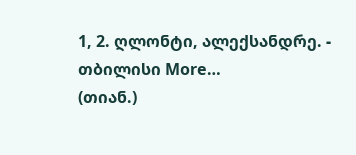1, 2. ღლონტი, ალექსანდრე. - თბილისი More…
(თიან.)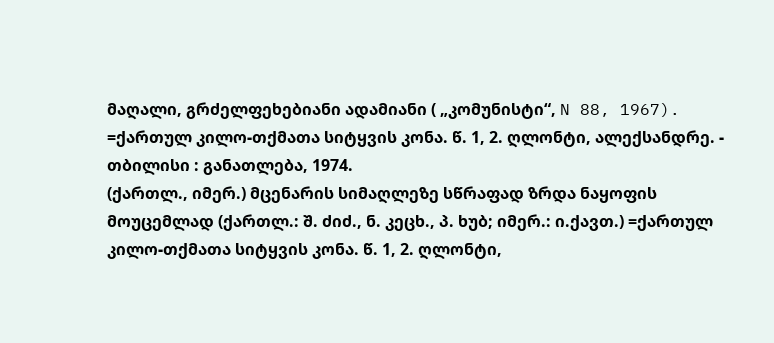მაღალი, გრძელფეხებიანი ადამიანი ( „კომუნისტი“, N 88, 1967). =ქართულ კილო-თქმათა სიტყვის კონა. წ. 1, 2. ღლონტი, ალექსანდრე. - თბილისი : განათლება, 1974.
(ქართლ., იმერ.) მცენარის სიმაღლეზე სწრაფად ზრდა ნაყოფის მოუცემლად (ქართლ.: შ. ძიძ., ნ. კეცხ., პ. ხუბ; იმერ.: ი.ქავთ.) =ქართულ კილო-თქმათა სიტყვის კონა. წ. 1, 2. ღლონტი,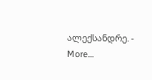ალექსანდრე. - More…